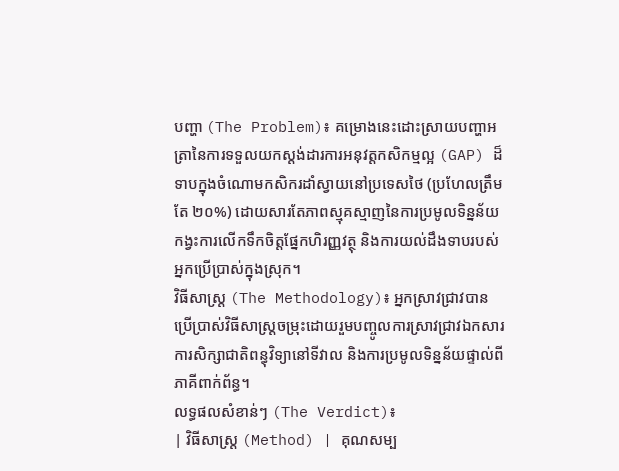បញ្ហា (The Problem)៖ គម្រោងនេះដោះស្រាយបញ្ហាអត្រានៃការទទួលយកស្តង់ដារការអនុវត្តកសិកម្មល្អ (GAP) ដ៏ទាបក្នុងចំណោមកសិករដាំស្វាយនៅប្រទេសថៃ (ប្រហែលត្រឹមតែ ២០%) ដោយសារតែភាពស្មុគស្មាញនៃការប្រមូលទិន្នន័យ កង្វះការលើកទឹកចិត្តផ្នែកហិរញ្ញវត្ថុ និងការយល់ដឹងទាបរបស់អ្នកប្រើប្រាស់ក្នុងស្រុក។
វិធីសាស្ត្រ (The Methodology)៖ អ្នកស្រាវជ្រាវបានប្រើប្រាស់វិធីសាស្ត្រចម្រុះដោយរួមបញ្ចូលការស្រាវជ្រាវឯកសារ ការសិក្សាជាតិពន្ធុវិទ្យានៅទីវាល និងការប្រមូលទិន្នន័យផ្ទាល់ពីភាគីពាក់ព័ន្ធ។
លទ្ធផលសំខាន់ៗ (The Verdict)៖
| វិធីសាស្ត្រ (Method) | គុណសម្ប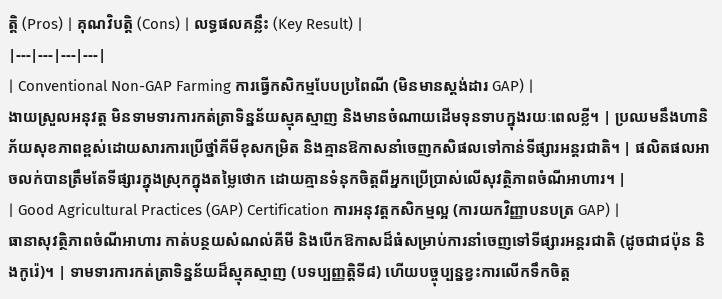ត្តិ (Pros) | គុណវិបត្តិ (Cons) | លទ្ធផលគន្លឹះ (Key Result) |
|---|---|---|---|
| Conventional Non-GAP Farming ការធ្វើកសិកម្មបែបប្រពៃណី (មិនមានស្តង់ដារ GAP) |
ងាយស្រួលអនុវត្ត មិនទាមទារការកត់ត្រាទិន្នន័យស្មុគស្មាញ និងមានចំណាយដើមទុនទាបក្នុងរយៈពេលខ្លី។ | ប្រឈមនឹងហានិភ័យសុខភាពខ្ពស់ដោយសារការប្រើថ្នាំគីមីខុសកម្រិត និងគ្មានឱកាសនាំចេញកសិផលទៅកាន់ទីផ្សារអន្តរជាតិ។ | ផលិតផលអាចលក់បានត្រឹមតែទីផ្សារក្នុងស្រុកក្នុងតម្លៃថោក ដោយគ្មានទំនុកចិត្តពីអ្នកប្រើប្រាស់លើសុវត្ថិភាពចំណីអាហារ។ |
| Good Agricultural Practices (GAP) Certification ការអនុវត្តកសិកម្មល្អ (ការយកវិញ្ញាបនបត្រ GAP) |
ធានាសុវត្ថិភាពចំណីអាហារ កាត់បន្ថយសំណល់គីមី និងបើកឱកាសដ៏ធំសម្រាប់ការនាំចេញទៅទីផ្សារអន្តរជាតិ (ដូចជាជប៉ុន និងកូរ៉េ)។ | ទាមទារការកត់ត្រាទិន្នន័យដ៏ស្មុគស្មាញ (បទប្បញ្ញត្តិទី៨) ហើយបច្ចុប្បន្នខ្វះការលើកទឹកចិត្ត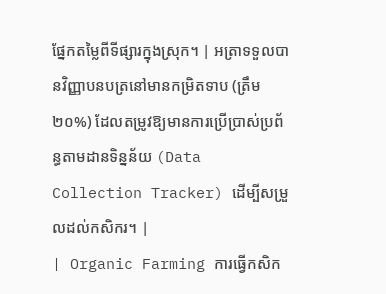ផ្នែកតម្លៃពីទីផ្សារក្នុងស្រុក។ | អត្រាទទួលបានវិញ្ញាបនបត្រនៅមានកម្រិតទាប (ត្រឹម២០%) ដែលតម្រូវឱ្យមានការប្រើប្រាស់ប្រព័ន្ធតាមដានទិន្នន័យ (Data Collection Tracker) ដើម្បីសម្រួលដល់កសិករ។ |
| Organic Farming ការធ្វើកសិក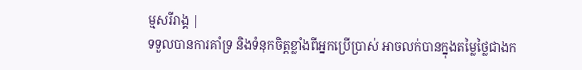ម្មសរីរាង្គ |
ទទួលបានការគាំទ្រ និងទំនុកចិត្តខ្លាំងពីអ្នកប្រើប្រាស់ អាចលក់បានក្នុងតម្លៃថ្លៃជាងក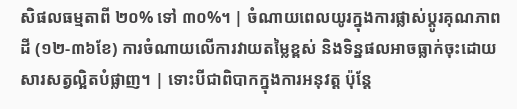សិផលធម្មតាពី ២០% ទៅ ៣០%។ | ចំណាយពេលយូរក្នុងការផ្លាស់ប្តូរគុណភាពដី (១២-៣៦ខែ) ការចំណាយលើការវាយតម្លៃខ្ពស់ និងទិន្នផលអាចធ្លាក់ចុះដោយសារសត្វល្អិតបំផ្លាញ។ | ទោះបីជាពិបាកក្នុងការអនុវត្ត ប៉ុន្តែ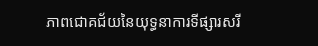ភាពជោគជ័យនៃយុទ្ធនាការទីផ្សារសរី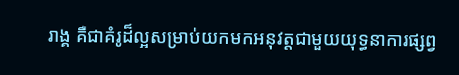រាង្គ គឺជាគំរូដ៏ល្អសម្រាប់យកមកអនុវត្តជាមួយយុទ្ធនាការផ្សព្វ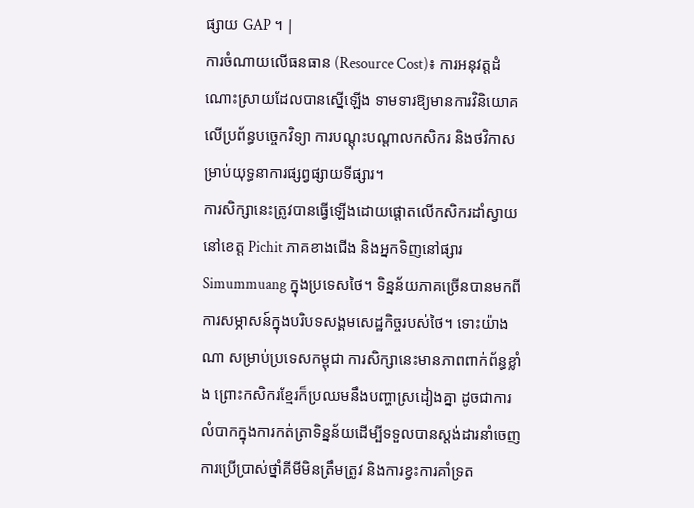ផ្សាយ GAP ។ |
ការចំណាយលើធនធាន (Resource Cost)៖ ការអនុវត្តដំណោះស្រាយដែលបានស្នើឡើង ទាមទារឱ្យមានការវិនិយោគលើប្រព័ន្ធបច្ចេកវិទ្យា ការបណ្តុះបណ្តាលកសិករ និងថវិកាសម្រាប់យុទ្ធនាការផ្សព្វផ្សាយទីផ្សារ។
ការសិក្សានេះត្រូវបានធ្វើឡើងដោយផ្តោតលើកសិករដាំស្វាយនៅខេត្ត Pichit ភាគខាងជើង និងអ្នកទិញនៅផ្សារ Simummuang ក្នុងប្រទេសថៃ។ ទិន្នន័យភាគច្រើនបានមកពីការសម្ភាសន៍ក្នុងបរិបទសង្គមសេដ្ឋកិច្ចរបស់ថៃ។ ទោះយ៉ាងណា សម្រាប់ប្រទេសកម្ពុជា ការសិក្សានេះមានភាពពាក់ព័ន្ធខ្លាំង ព្រោះកសិករខ្មែរក៏ប្រឈមនឹងបញ្ហាស្រដៀងគ្នា ដូចជាការលំបាកក្នុងការកត់ត្រាទិន្នន័យដើម្បីទទួលបានស្តង់ដារនាំចេញ ការប្រើប្រាស់ថ្នាំគីមីមិនត្រឹមត្រូវ និងការខ្វះការគាំទ្រត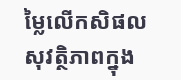ម្លៃលើកសិផលសុវត្ថិភាពក្នុង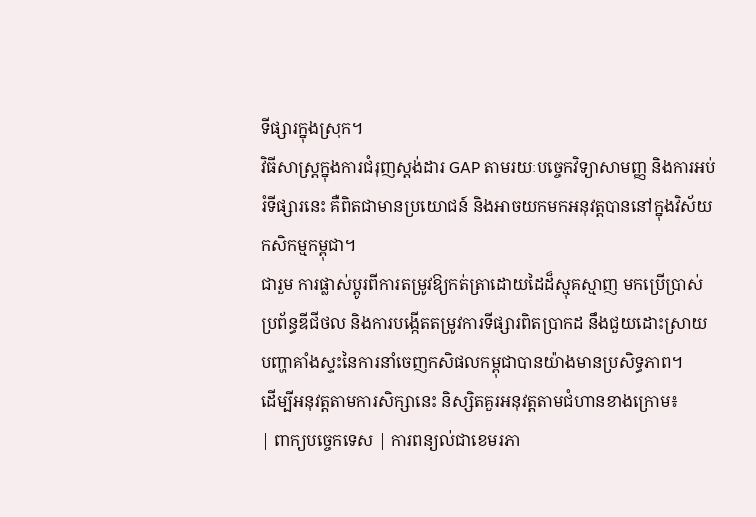ទីផ្សារក្នុងស្រុក។
វិធីសាស្ត្រក្នុងការជំរុញស្តង់ដារ GAP តាមរយៈបច្ចេកវិទ្យាសាមញ្ញ និងការអប់រំទីផ្សារនេះ គឺពិតជាមានប្រយោជន៍ និងអាចយកមកអនុវត្តបាននៅក្នុងវិស័យកសិកម្មកម្ពុជា។
ជារួម ការផ្លាស់ប្តូរពីការតម្រូវឱ្យកត់ត្រាដោយដៃដ៏ស្មុគស្មាញ មកប្រើប្រាស់ប្រព័ន្ធឌីជីថល និងការបង្កើតតម្រូវការទីផ្សារពិតប្រាកដ នឹងជួយដោះស្រាយបញ្ហាគាំងស្ទះនៃការនាំចេញកសិផលកម្ពុជាបានយ៉ាងមានប្រសិទ្ធភាព។
ដើម្បីអនុវត្តតាមការសិក្សានេះ និស្សិតគួរអនុវត្តតាមជំហានខាងក្រោម៖
| ពាក្យបច្ចេកទេស | ការពន្យល់ជាខេមរភា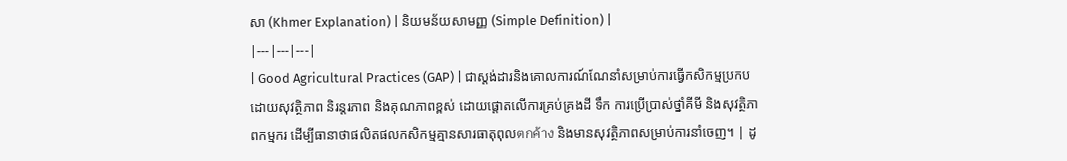សា (Khmer Explanation) | និយមន័យសាមញ្ញ (Simple Definition) |
|---|---|---|
| Good Agricultural Practices (GAP) | ជាស្តង់ដារនិងគោលការណ៍ណែនាំសម្រាប់ការធ្វើកសិកម្មប្រកបដោយសុវត្ថិភាព និរន្តរភាព និងគុណភាពខ្ពស់ ដោយផ្តោតលើការគ្រប់គ្រងដី ទឹក ការប្រើប្រាស់ថ្នាំគីមី និងសុវត្ថិភាពកម្មករ ដើម្បីធានាថាផលិតផលកសិកម្មគ្មានសារធាតុពុលตกค้าง និងមានសុវត្ថិភាពសម្រាប់ការនាំចេញ។ | ដូ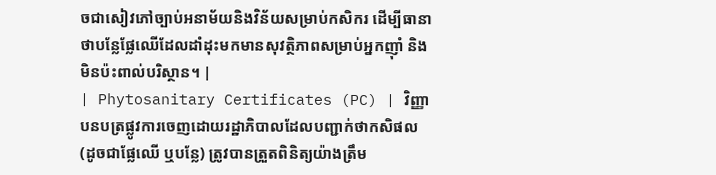ចជាសៀវភៅច្បាប់អនាម័យនិងវិន័យសម្រាប់កសិករ ដើម្បីធានាថាបន្លែផ្លែឈើដែលដាំដុះមកមានសុវត្ថិភាពសម្រាប់អ្នកញ៉ាំ និងមិនប៉ះពាល់បរិស្ថាន។ |
| Phytosanitary Certificates (PC) | វិញ្ញាបនបត្រផ្លូវការចេញដោយរដ្ឋាភិបាលដែលបញ្ជាក់ថាកសិផល (ដូចជាផ្លែឈើ ឬបន្លែ) ត្រូវបានត្រួតពិនិត្យយ៉ាងត្រឹម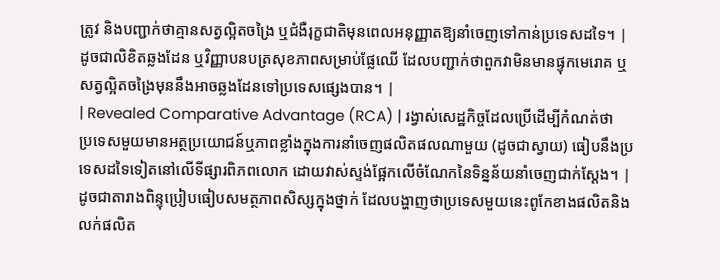ត្រូវ និងបញ្ជាក់ថាគ្មានសត្វល្អិតចង្រៃ ឬជំងឺរុក្ខជាតិមុនពេលអនុញ្ញាតឱ្យនាំចេញទៅកាន់ប្រទេសដទៃ។ | ដូចជាលិខិតឆ្លងដែន ឬវិញ្ញាបនបត្រសុខភាពសម្រាប់ផ្លែឈើ ដែលបញ្ជាក់ថាពួកវាមិនមានផ្ទុកមេរោគ ឬសត្វល្អិតចង្រៃមុននឹងអាចឆ្លងដែនទៅប្រទេសផ្សេងបាន។ |
| Revealed Comparative Advantage (RCA) | រង្វាស់សេដ្ឋកិច្ចដែលប្រើដើម្បីកំណត់ថាប្រទេសមួយមានអត្ថប្រយោជន៍ឬភាពខ្លាំងក្នុងការនាំចេញផលិតផលណាមួយ (ដូចជាស្វាយ) ធៀបនឹងប្រទេសដទៃទៀតនៅលើទីផ្សារពិភពលោក ដោយវាស់ស្ទង់ផ្អែកលើចំណែកនៃទិន្នន័យនាំចេញជាក់ស្តែង។ | ដូចជាតារាងពិន្ទុប្រៀបធៀបសមត្ថភាពសិស្សក្នុងថ្នាក់ ដែលបង្ហាញថាប្រទេសមួយនេះពូកែខាងផលិតនិងលក់ផលិត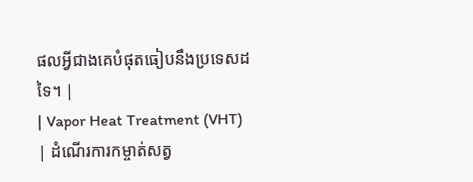ផលអ្វីជាងគេបំផុតធៀបនឹងប្រទេសដទៃ។ |
| Vapor Heat Treatment (VHT) | ដំណើរការកម្ចាត់សត្វ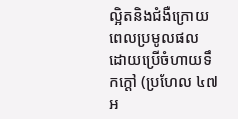ល្អិតនិងជំងឺក្រោយពេលប្រមូលផល ដោយប្រើចំហាយទឹកក្ដៅ (ប្រហែល ៤៧អ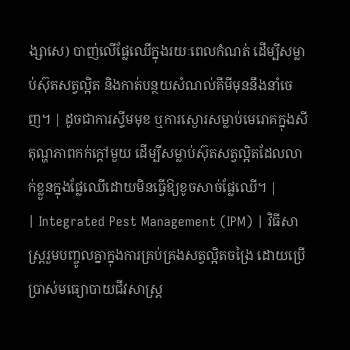ង្សាសេ) បាញ់លើផ្លែឈើក្នុងរយៈពេលកំណត់ ដើម្បីសម្លាប់ស៊ុតសត្វល្អិត និងកាត់បន្ថយសំណល់គីមីមុននឹងនាំចេញ។ | ដូចជាការស្ទីមមុខ ឬការស្ងោរសម្លាប់មេរោគក្នុងសីតុណ្ហភាពកក់ក្តៅមួយ ដើម្បីសម្លាប់ស៊ុតសត្វល្អិតដែលលាក់ខ្លួនក្នុងផ្លែឈើដោយមិនធ្វើឱ្យខូចសាច់ផ្លែឈើ។ |
| Integrated Pest Management (IPM) | វិធីសាស្ត្ររួមបញ្ចូលគ្នាក្នុងការគ្រប់គ្រងសត្វល្អិតចង្រៃ ដោយប្រើប្រាស់មធ្យោបាយជីវសាស្រ្ត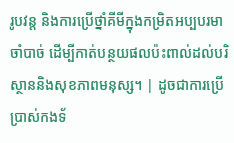រូបវន្ត និងការប្រើថ្នាំគីមីក្នុងកម្រិតអប្បបរមាចាំបាច់ ដើម្បីកាត់បន្ថយផលប៉ះពាល់ដល់បរិស្ថាននិងសុខភាពមនុស្ស។ | ដូចជាការប្រើប្រាស់កងទ័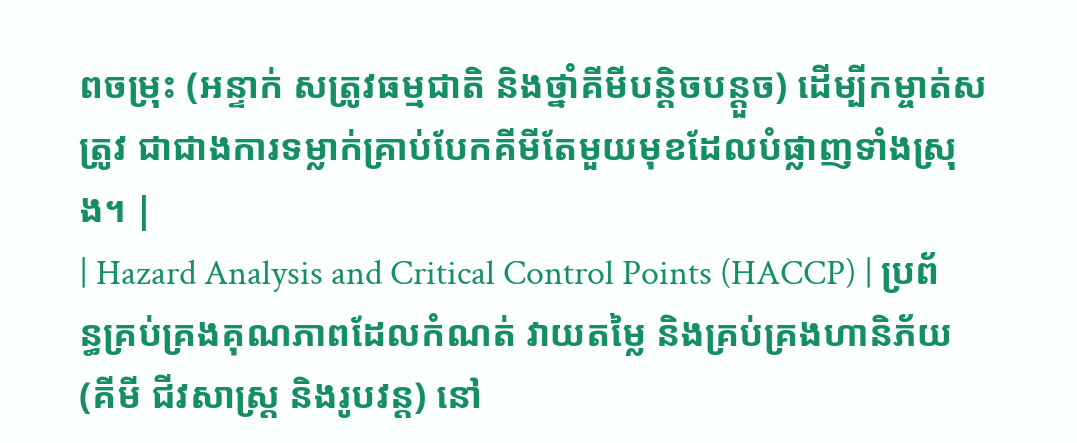ពចម្រុះ (អន្ទាក់ សត្រូវធម្មជាតិ និងថ្នាំគីមីបន្តិចបន្តួច) ដើម្បីកម្ចាត់សត្រូវ ជាជាងការទម្លាក់គ្រាប់បែកគីមីតែមួយមុខដែលបំផ្លាញទាំងស្រុង។ |
| Hazard Analysis and Critical Control Points (HACCP) | ប្រព័ន្ធគ្រប់គ្រងគុណភាពដែលកំណត់ វាយតម្លៃ និងគ្រប់គ្រងហានិភ័យ (គីមី ជីវសាស្រ្ត និងរូបវន្ត) នៅ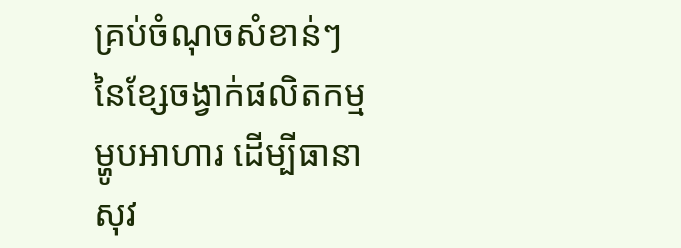គ្រប់ចំណុចសំខាន់ៗនៃខ្សែចង្វាក់ផលិតកម្មម្ហូបអាហារ ដើម្បីធានាសុវ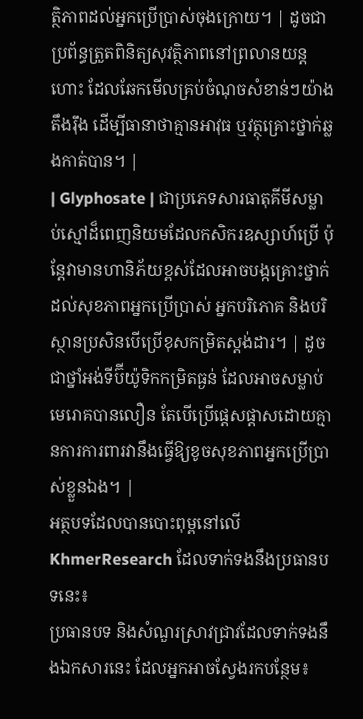ត្ថិភាពដល់អ្នកប្រើប្រាស់ចុងក្រោយ។ | ដូចជាប្រព័ន្ធត្រួតពិនិត្យសុវត្ថិភាពនៅព្រលានយន្តហោះ ដែលឆែកមើលគ្រប់ចំណុចសំខាន់ៗយ៉ាងតឹងរ៉ឹង ដើម្បីធានាថាគ្មានអាវុធ ឬវត្ថុគ្រោះថ្នាក់ឆ្លងកាត់បាន។ |
| Glyphosate | ជាប្រភេទសារធាតុគីមីសម្លាប់ស្មៅដ៏ពេញនិយមដែលកសិករឧស្សាហ៍ប្រើ ប៉ុន្តែវាមានហានិភ័យខ្ពស់ដែលអាចបង្កគ្រោះថ្នាក់ដល់សុខភាពអ្នកប្រើប្រាស់ អ្នកបរិភោគ និងបរិស្ថានប្រសិនបើប្រើខុសកម្រិតស្តង់ដារ។ | ដូចជាថ្នាំអង់ទីប៊ីយ៉ូទិកកម្រិតធ្ងន់ ដែលអាចសម្លាប់មេរោគបានលឿន តែបើប្រើផ្តេសផ្តាសដោយគ្មានការការពារវានឹងធ្វើឱ្យខូចសុខភាពអ្នកប្រើប្រាស់ខ្លួនឯង។ |
អត្ថបទដែលបានបោះពុម្ពនៅលើ KhmerResearch ដែលទាក់ទងនឹងប្រធានបទនេះ៖
ប្រធានបទ និងសំណួរស្រាវជ្រាវដែលទាក់ទងនឹងឯកសារនេះ ដែលអ្នកអាចស្វែងរកបន្ថែម៖